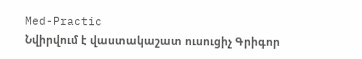Med-Practic
Նվիրվում է վաստակաշատ ուսուցիչ Գրիգոր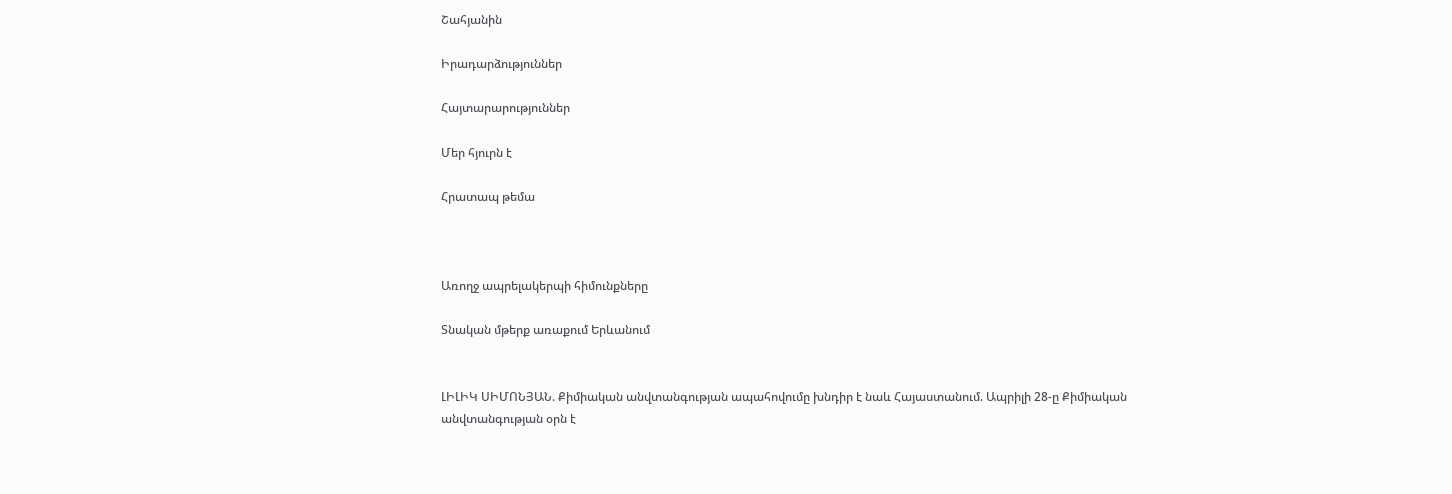Շահյանին

Իրադարձություններ

Հայտարարություններ

Մեր հյուրն է

Հրատապ թեմա



Առողջ ապրելակերպի հիմունքները

Տնական մթերք առաքում Երևանում


ԼԻԼԻԿ ՍԻՄՈՆՅԱՆ. Քիմիական անվտանգության ապահովումը խնդիր է նաև Հայաստանում. Ապրիլի 28-ը Քիմիական անվտանգության օրն է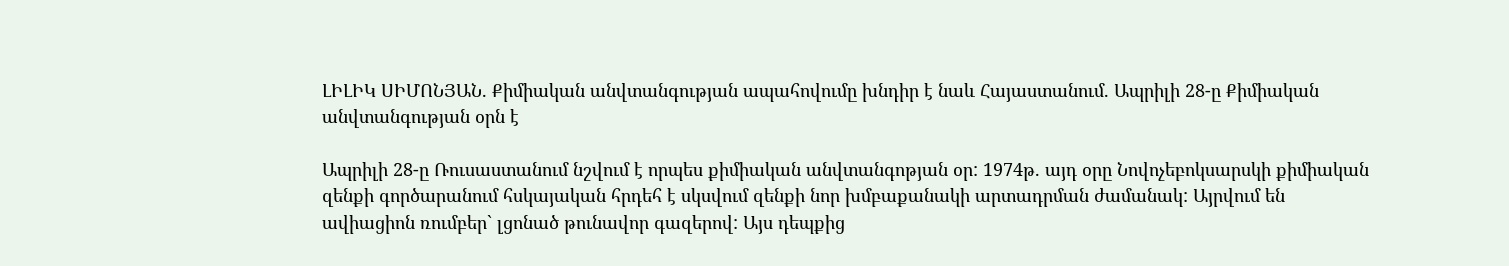ԼԻԼԻԿ ՍԻՄՈՆՅԱՆ. Քիմիական անվտանգության ապահովումը խնդիր է նաև Հայաստանում. Ապրիլի 28-ը Քիմիական անվտանգության օրն է

Ապրիլի 28-ը Ռուսաստանում նշվում է որպես քիմիական անվտանգոթյան օր: 1974թ. այդ օրը Նովոչեբոկսարսկի քիմիական զենքի գործարանում հսկայական հրդեհ է սկսվում զենքի նոր խմբաքանակի արտադրման ժամանակ: Այրվում են ավիացիոն ռումբեր` լցոնած թունավոր գազերով: Այս դեպքից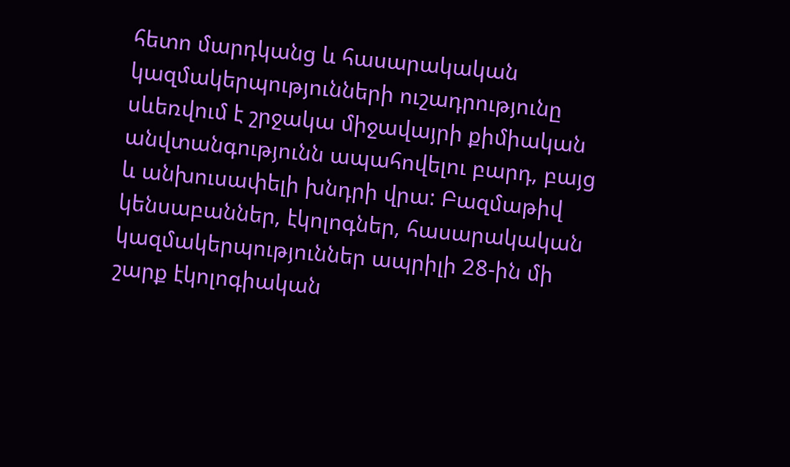հետո մարդկանց և հասարակական կազմակերպությունների ուշադրությունը սևեռվում է շրջակա միջավայրի քիմիական անվտանգությունն ապահովելու բարդ, բայց և անխուսափելի խնդրի վրա: Բազմաթիվ կենսաբաններ, էկոլոգներ, հասարակական կազմակերպություններ ապրիլի 28-ին մի շարք էկոլոգիական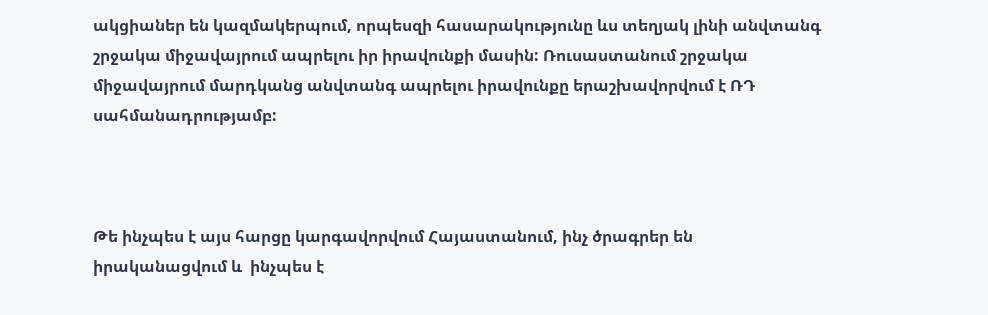ակցիաներ են կազմակերպում, որպեսզի հասարակությունը ևս տեղյակ լինի անվտանգ շրջակա միջավայրում ապրելու իր իրավունքի մասին: Ռուսաստանում շրջակա միջավայրում մարդկանց անվտանգ ապրելու իրավունքը երաշխավորվում է ՌԴ սահմանադրությամբ:



Թե ինչպես է այս հարցը կարգավորվում Հայաստանում, ինչ ծրագրեր են իրականացվում և  ինչպես է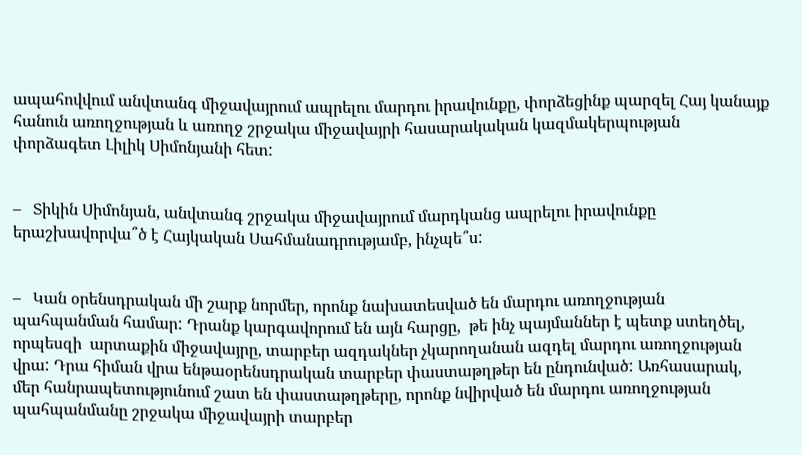ապահովվում անվտանգ միջավայրում ապրելու մարդու իրավունքը, փորձեցինք պարզել Հայ կանայք հանուն առողջության և առողջ շրջակա միջավայրի հասարակական կազմակերպության փորձագետ Լիլիկ Սիմոնյանի հետ:


–   Տիկին Սիմոնյան, անվտանգ շրջակա միջավայրում մարդկանց ապրելու իրավունքը երաշխավորվա՞ծ է Հայկական Սահմանադրությամբ, ինչպե՞ս:


–   Կան օրենսդրական մի շարք նորմեր, որոնք նախատեսված են մարդու առողջության պահպանման համար: Դրանք կարգավորում են այն հարցը,  թե ինչ պայմաններ է պետք ստեղծել, որպեսզի  արտաքին միջավայրը, տարբեր ազդակներ չկարողանան ազդել մարդու առողջության վրա: Դրա հիման վրա ենթաօրենսդրական տարբեր փաստաթղթեր են ընդունված: Առհասարակ, մեր հանրապետությունում շատ են փաստաթղթերը, որոնք նվիրված են մարդու առողջության պահպանմանը շրջակա միջավայրի տարբեր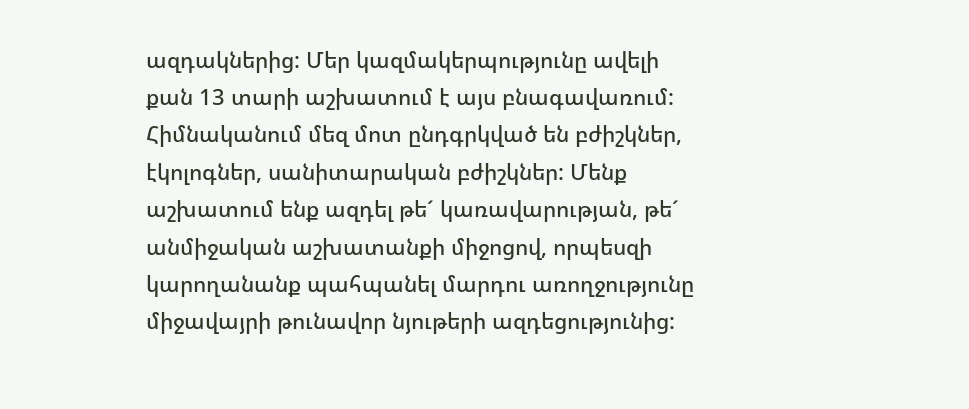ազդակներից: Մեր կազմակերպությունը ավելի քան 13 տարի աշխատում է այս բնագավառում: Հիմնականում մեզ մոտ ընդգրկված են բժիշկներ, էկոլոգներ, սանիտարական բժիշկներ: Մենք աշխատում ենք ազդել թե´ կառավարության, թե´ անմիջական աշխատանքի միջոցով, որպեսզի կարողանանք պահպանել մարդու առողջությունը միջավայրի թունավոր նյութերի ազդեցությունից: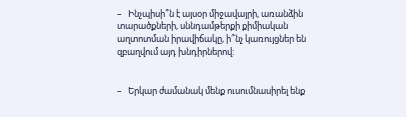–   Ինչպիսի՞ն է այսօր միջավայրի, առանձին տարածքների, սննդամթերքի քիմիական աղտոտման իրավիճակը, ի՞նչ կառույցներ են զբաղվում այդ խնդիրներով:


–   Երկար ժամանակ մենք ուսումնասիրել ենք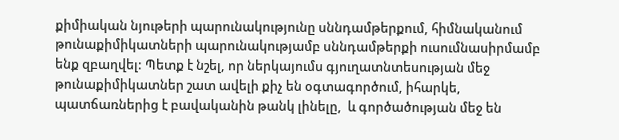քիմիական նյութերի պարունակությունը սննդամթերքում, հիմնականում թունաքիմիկատների պարունակությամբ սննդամթերքի ուսումնասիրմամբ ենք զբաղվել: Պետք է նշել, որ ներկայումս գյուղատնտեսության մեջ թունաքիմիկատներ շատ ավելի քիչ են օգտագործում, իհարկե, պատճառներից է բավականին թանկ լինելը,  և գործածության մեջ են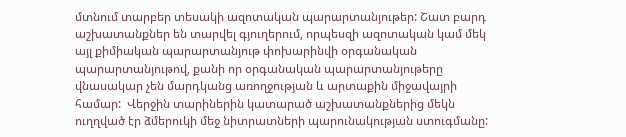մտնում տարբեր տեսակի ազոտական պարարտանյութեր: Շատ բարդ աշխատանքներ են տարվել գյուղերում, որպեսզի ազոտական կամ մեկ այլ քիմիական պարարտանյութ փոխարինվի օրգանական պարարտանյութով, քանի որ օրգանական պարարտանյութերը վնասակար չեն մարդկանց առողջության և արտաքին միջավայրի համար:  Վերջին տարիներին կատարած աշխատանքներից մեկն ուղղված էր ձմերուկի մեջ նիտրատների պարունակության ստուգմանը: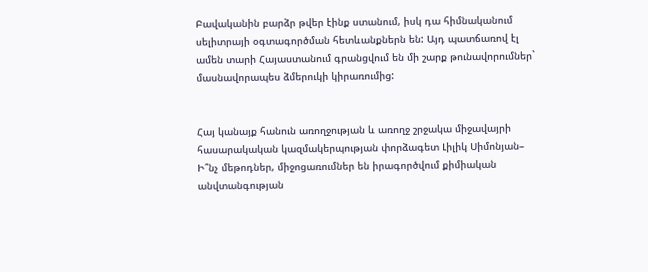Բավականին բարձր թվեր էինք ստանում, իսկ դա հիմնականում սելիտրայի օգտագործման հետևանքներն են: Այդ պատճառով էլ ամեն տարի Հայաստանում գրանցվում են մի շարք թունավորումներ` մասնավորապես ձմերուկի կիրառումից:


Հայ կանայք հանուն առողջության և առողջ շրջակա միջավայրի հասարակական կազմակերպության փորձագետ Լիլիկ Սիմոնյան–   Ի՞նչ մեթոդներ, միջոցառումներ են իրագործվում քիմիական անվտանգության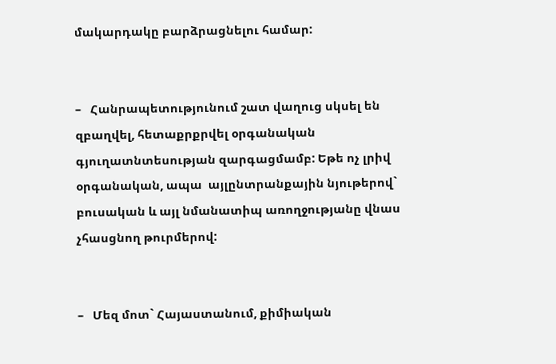մակարդակը բարձրացնելու համար:


–   Հանրապետությունում շատ վաղուց սկսել են զբաղվել, հետաքրքրվել օրգանական գյուղատնտեսության զարգացմամբ: Եթե ոչ լրիվ օրգանական, ապա  այլընտրանքային նյութերով` բուսական և այլ նմանատիպ առողջությանը վնաս չհասցնող թուրմերով:


–   Մեզ մոտ` Հայաստանում, քիմիական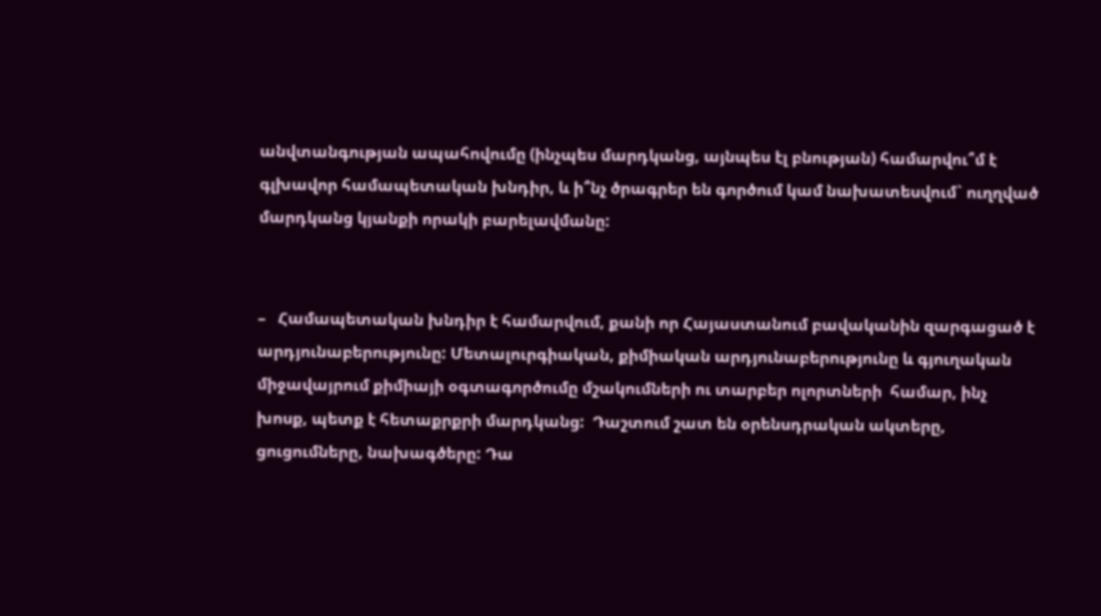անվտանգության ապահովումը (ինչպես մարդկանց, այնպես էլ բնության) համարվու՞մ է գլխավոր համապետական խնդիր, և ի՞նչ ծրագրեր են գործում կամ նախատեսվում` ուղղված մարդկանց կյանքի որակի բարելավմանը:


–   Համապետական խնդիր է համարվում, քանի որ Հայաստանում բավականին զարգացած է արդյունաբերությունը: Մետալուրգիական, քիմիական արդյունաբերությունը և գյուղական միջավայրում քիմիայի օգտագործումը մշակումների ու տարբեր ոլորտների  համար, ինչ խոսք, պետք է հետաքրքրի մարդկանց:  Դաշտում շատ են օրենսդրական ակտերը, ցուցումները, նախագծերը: Դա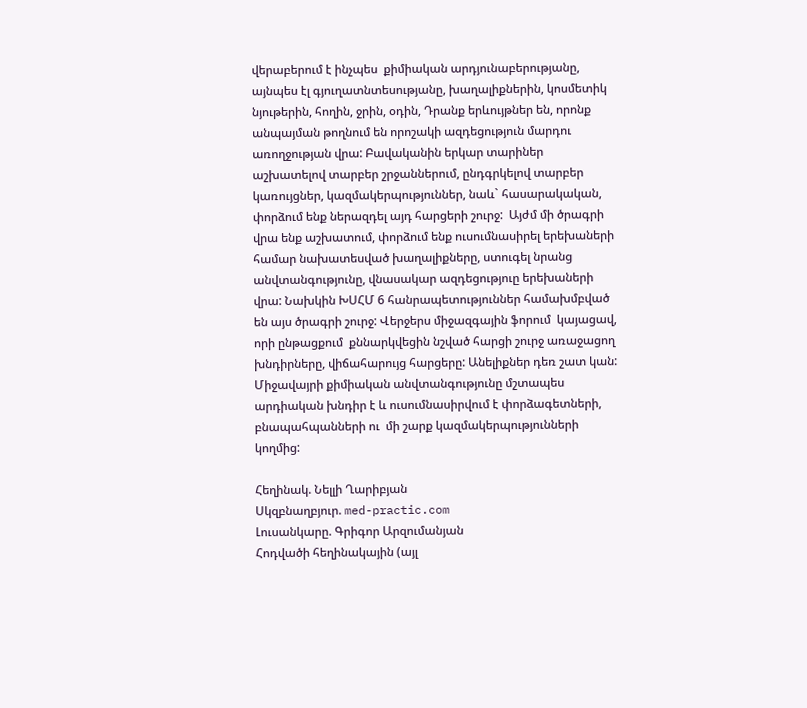վերաբերում է ինչպես  քիմիական արդյունաբերությանը, այնպես էլ գյուղատնտեսությանը, խաղալիքներին, կոսմետիկ նյութերին, հողին, ջրին, օդին, Դրանք երևույթներ են, որոնք անպայման թողնում են որոշակի ազդեցություն մարդու առողջության վրա: Բավականին երկար տարիներ աշխատելով տարբեր շրջաններում, ընդգրկելով տարբեր կառույցներ, կազմակերպություններ, նաև` հասարակական, փորձում ենք ներազդել այդ հարցերի շուրջ:  Այժմ մի ծրագրի վրա ենք աշխատում, փորձում ենք ուսումնասիրել երեխաների համար նախատեսված խաղալիքները, ստուգել նրանց անվտանգությունը, վնասակար ազդեցություը երեխաների վրա: Նախկին ԽՍՀՄ 6 հանրապետություններ համախմբված են այս ծրագրի շուրջ: Վերջերս միջազգային ֆորում  կայացավ, որի ընթացքում  քննարկվեցին նշված հարցի շուրջ առաջացող խնդիրները, վիճահարույց հարցերը: Անելիքներ դեռ շատ կան: Միջավայրի քիմիական անվտանգությունը մշտապես արդիական խնդիր է և ուսումնասիրվում է փորձագետների, բնապահպանների ու  մի շարք կազմակերպությունների կողմից:

Հեղինակ. Նելլի Ղարիբյան
Սկզբնաղբյուր. med-practic.com
Լուսանկարը. Գրիգոր Արզումանյան
Հոդվածի հեղինակային (այլ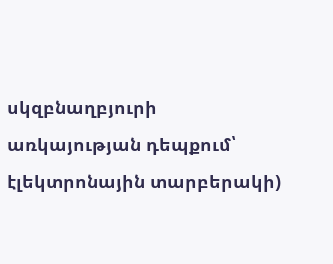սկզբնաղբյուրի առկայության դեպքում՝ էլեկտրոնային տարբերակի)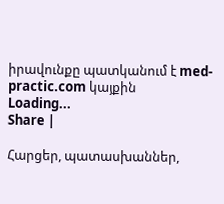իրավունքը պատկանում է med-practic.com կայքին
Loading...
Share |

Հարցեր, պատասխաններ,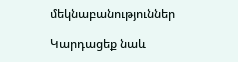մեկնաբանություններ

Կարդացեք նաև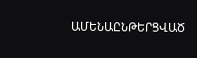ԱՄԵՆԱԸՆԹԵՐՑՎԱԾ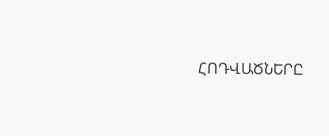ՀՈԴՎԱԾՆԵՐԸ